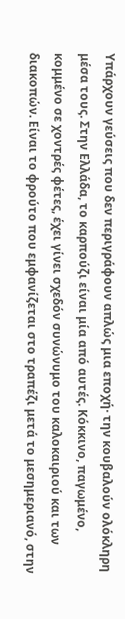Υπάρχουν γεύσεις που δεν περιγράφουν απλώς μια εποχή· την κουβαλούν ολόκληρη μέσα τους. Στην Ελλάδα, το καρπούζι είναι μία από αυτές. Κόκκινο, παγωμένο, κομμένο σε χοντρές φέτες, έχει γίνει σχεδόν συνώνυμο του καλοκαιριού και των διακοπών. Είναι το φρούτο που εμφανίζεται στο τραπέζι μετά το μεσημεριανό, στην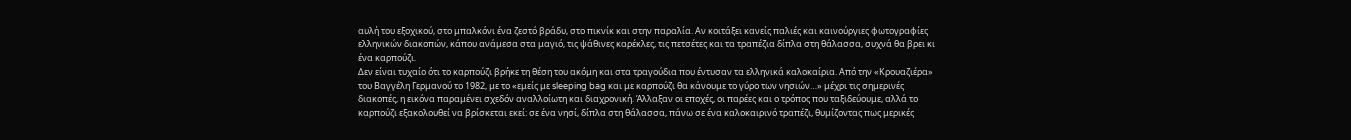αυλή του εξοχικού, στο μπαλκόνι ένα ζεστό βράδυ, στο πικνίκ και στην παραλία. Αν κοιτάξει κανείς παλιές και καινούργιες φωτογραφίες ελληνικών διακοπών, κάπου ανάμεσα στα μαγιό, τις ψάθινες καρέκλες, τις πετσέτες και τα τραπέζια δίπλα στη θάλασσα, συχνά θα βρει κι ένα καρπούζι.
Δεν είναι τυχαίο ότι το καρπούζι βρήκε τη θέση του ακόμη και στα τραγούδια που έντυσαν τα ελληνικά καλοκαίρια. Από την «Κρουαζιέρα» του Βαγγέλη Γερμανού το 1982, με το «εμείς με sleeping bag και με καρπούζι θα κάνουμε το γύρο των νησιών…» μέχρι τις σημερινές διακοπές, η εικόνα παραμένει σχεδόν αναλλοίωτη και διαχρονική. Άλλαξαν οι εποχές, οι παρέες και ο τρόπος που ταξιδεύουμε, αλλά το καρπούζι εξακολουθεί να βρίσκεται εκεί: σε ένα νησί, δίπλα στη θάλασσα, πάνω σε ένα καλοκαιρινό τραπέζι, θυμίζοντας πως μερικές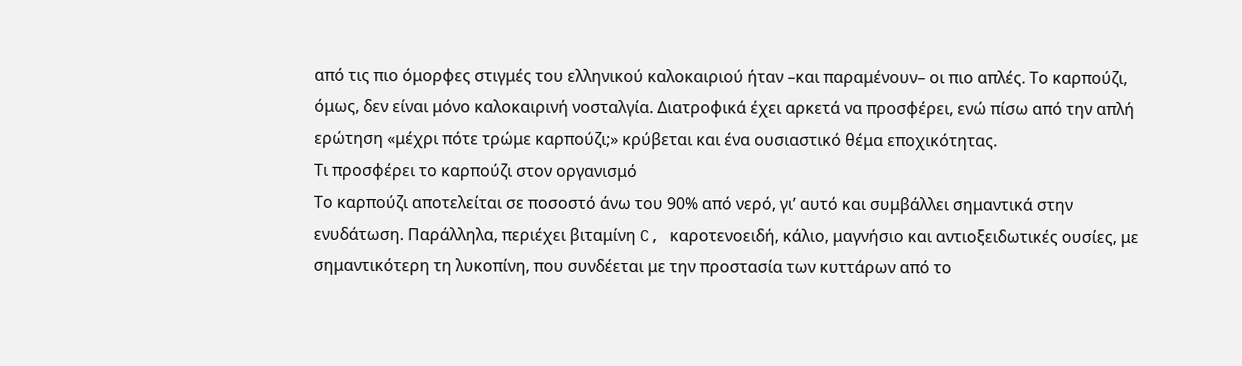από τις πιο όμορφες στιγμές του ελληνικού καλοκαιριού ήταν –και παραμένουν– οι πιο απλές. Το καρπούζι, όμως, δεν είναι μόνο καλοκαιρινή νοσταλγία. Διατροφικά έχει αρκετά να προσφέρει, ενώ πίσω από την απλή ερώτηση «μέχρι πότε τρώμε καρπούζι;» κρύβεται και ένα ουσιαστικό θέμα εποχικότητας.
Τι προσφέρει το καρπούζι στον οργανισμό
Το καρπούζι αποτελείται σε ποσοστό άνω του 90% από νερό, γι’ αυτό και συμβάλλει σημαντικά στην ενυδάτωση. Παράλληλα, περιέχει βιταμίνη C, καροτενοειδή, κάλιο, μαγνήσιο και αντιοξειδωτικές ουσίες, με σημαντικότερη τη λυκοπίνη, που συνδέεται με την προστασία των κυττάρων από το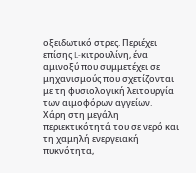οξειδωτικό στρες. Περιέχει επίσης L-κιτρουλίνη, ένα αμινοξύ που συμμετέχει σε μηχανισμούς που σχετίζονται με τη φυσιολογική λειτουργία των αιμοφόρων αγγείων.
Χάρη στη μεγάλη περιεκτικότητά του σε νερό και τη χαμηλή ενεργειακή πυκνότητα,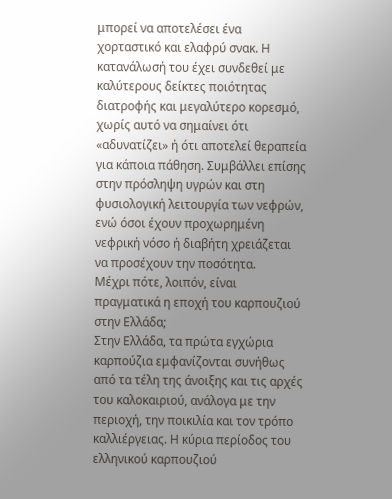μπορεί να αποτελέσει ένα χορταστικό και ελαφρύ σνακ. Η κατανάλωσή του έχει συνδεθεί με καλύτερους δείκτες ποιότητας διατροφής και μεγαλύτερο κορεσμό, χωρίς αυτό να σημαίνει ότι «αδυνατίζει» ή ότι αποτελεί θεραπεία για κάποια πάθηση. Συμβάλλει επίσης στην πρόσληψη υγρών και στη φυσιολογική λειτουργία των νεφρών, ενώ όσοι έχουν προχωρημένη νεφρική νόσο ή διαβήτη χρειάζεται να προσέχουν την ποσότητα.
Μέχρι πότε, λοιπόν, είναι πραγματικά η εποχή του καρπουζιού στην Ελλάδα;
Στην Ελλάδα, τα πρώτα εγχώρια καρπούζια εμφανίζονται συνήθως από τα τέλη της άνοιξης και τις αρχές του καλοκαιριού, ανάλογα με την περιοχή, την ποικιλία και τον τρόπο καλλιέργειας. Η κύρια περίοδος του ελληνικού καρπουζιού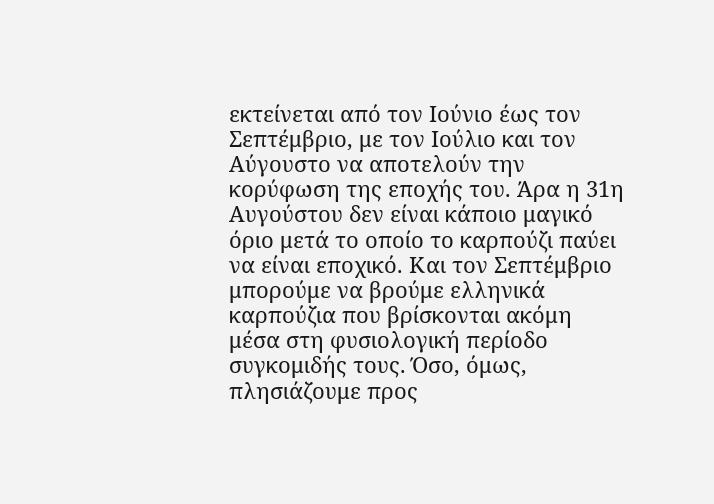εκτείνεται από τον Ιούνιο έως τον Σεπτέμβριο, με τον Ιούλιο και τον Αύγουστο να αποτελούν την κορύφωση της εποχής του. Άρα η 31η Αυγούστου δεν είναι κάποιο μαγικό όριο μετά το οποίο το καρπούζι παύει να είναι εποχικό. Και τον Σεπτέμβριο μπορούμε να βρούμε ελληνικά καρπούζια που βρίσκονται ακόμη μέσα στη φυσιολογική περίοδο συγκομιδής τους. Όσο, όμως, πλησιάζουμε προς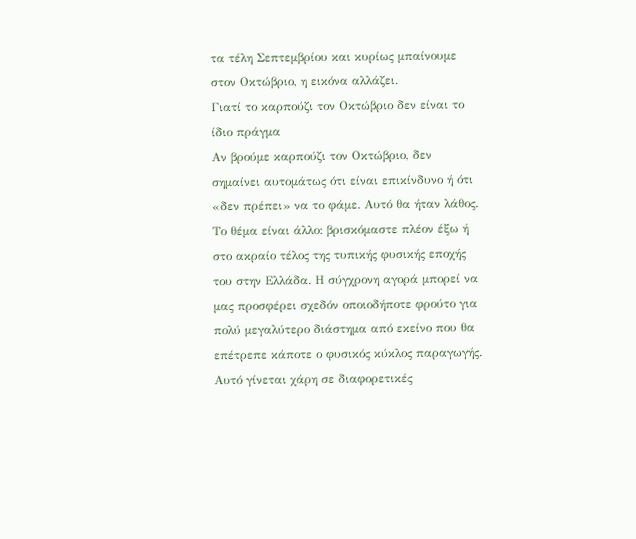τα τέλη Σεπτεμβρίου και κυρίως μπαίνουμε στον Οκτώβριο, η εικόνα αλλάζει.
Γιατί το καρπούζι τον Οκτώβριο δεν είναι το ίδιο πράγμα
Αν βρούμε καρπούζι τον Οκτώβριο, δεν σημαίνει αυτομάτως ότι είναι επικίνδυνο ή ότι «δεν πρέπει» να το φάμε. Αυτό θα ήταν λάθος. Το θέμα είναι άλλο: βρισκόμαστε πλέον έξω ή στο ακραίο τέλος της τυπικής φυσικής εποχής του στην Ελλάδα. Η σύγχρονη αγορά μπορεί να μας προσφέρει σχεδόν οποιοδήποτε φρούτο για πολύ μεγαλύτερο διάστημα από εκείνο που θα επέτρεπε κάποτε ο φυσικός κύκλος παραγωγής. Αυτό γίνεται χάρη σε διαφορετικές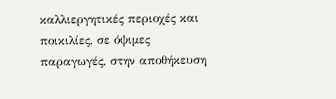καλλιεργητικές περιοχές και ποικιλίες, σε όψιμες παραγωγές, στην αποθήκευση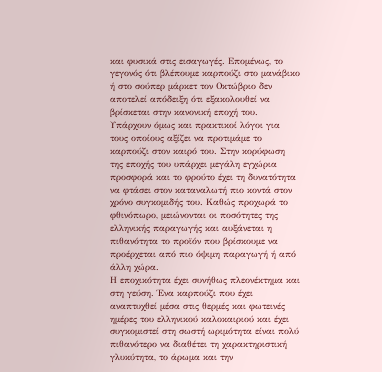και φυσικά στις εισαγωγές. Επομένως, το γεγονός ότι βλέπουμε καρπούζι στο μανάβικο ή στο σούπερ μάρκετ τον Οκτώβριο δεν αποτελεί απόδειξη ότι εξακολουθεί να βρίσκεται στην κανονική εποχή του.
Υπάρχουν όμως και πρακτικοί λόγοι για τους οποίους αξίζει να προτιμάμε το καρπούζι στον καιρό του. Στην κορύφωση της εποχής του υπάρχει μεγάλη εγχώρια προσφορά και το φρούτο έχει τη δυνατότητα να φτάσει στον καταναλωτή πιο κοντά στον χρόνο συγκομιδής του. Καθώς προχωρά το φθινόπωρο, μειώνονται οι ποσότητες της ελληνικής παραγωγής και αυξάνεται η πιθανότητα το προϊόν που βρίσκουμε να προέρχεται από πιο όψιμη παραγωγή ή από άλλη χώρα.
Η εποχικότητα έχει συνήθως πλεονέκτημα και στη γεύση. Ένα καρπούζι που έχει αναπτυχθεί μέσα στις θερμές και φωτεινές ημέρες του ελληνικού καλοκαιριού και έχει συγκομιστεί στη σωστή ωριμότητα είναι πολύ πιθανότερο να διαθέτει τη χαρακτηριστική γλυκύτητα, το άρωμα και την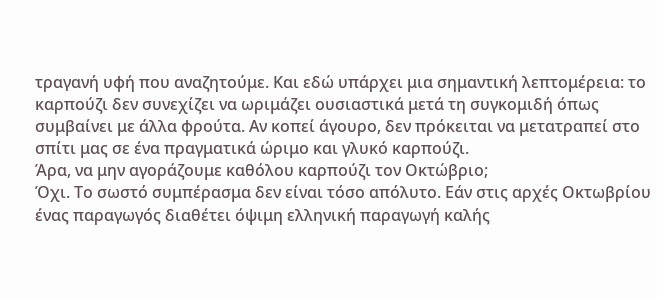τραγανή υφή που αναζητούμε. Και εδώ υπάρχει μια σημαντική λεπτομέρεια: το καρπούζι δεν συνεχίζει να ωριμάζει ουσιαστικά μετά τη συγκομιδή όπως συμβαίνει με άλλα φρούτα. Αν κοπεί άγουρο, δεν πρόκειται να μετατραπεί στο σπίτι μας σε ένα πραγματικά ώριμο και γλυκό καρπούζι.
Άρα, να μην αγοράζουμε καθόλου καρπούζι τον Οκτώβριο;
Όχι. Το σωστό συμπέρασμα δεν είναι τόσο απόλυτο. Εάν στις αρχές Οκτωβρίου ένας παραγωγός διαθέτει όψιμη ελληνική παραγωγή καλής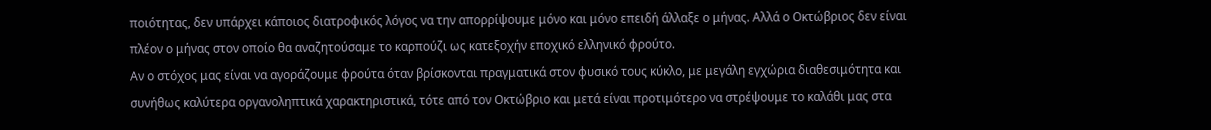ποιότητας, δεν υπάρχει κάποιος διατροφικός λόγος να την απορρίψουμε μόνο και μόνο επειδή άλλαξε ο μήνας. Αλλά ο Οκτώβριος δεν είναι πλέον ο μήνας στον οποίο θα αναζητούσαμε το καρπούζι ως κατεξοχήν εποχικό ελληνικό φρούτο.
Αν ο στόχος μας είναι να αγοράζουμε φρούτα όταν βρίσκονται πραγματικά στον φυσικό τους κύκλο, με μεγάλη εγχώρια διαθεσιμότητα και συνήθως καλύτερα οργανοληπτικά χαρακτηριστικά, τότε από τον Οκτώβριο και μετά είναι προτιμότερο να στρέψουμε το καλάθι μας στα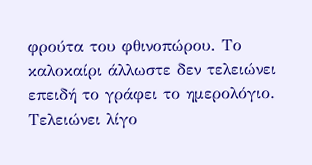φρούτα του φθινοπώρου. Το καλοκαίρι άλλωστε δεν τελειώνει επειδή το γράφει το ημερολόγιο. Τελειώνει λίγο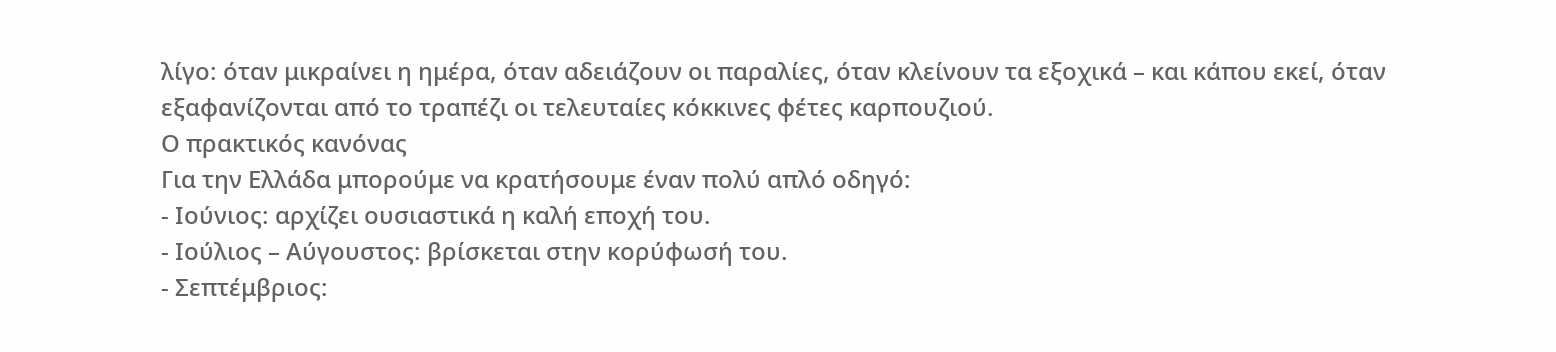λίγο: όταν μικραίνει η ημέρα, όταν αδειάζουν οι παραλίες, όταν κλείνουν τα εξοχικά – και κάπου εκεί, όταν εξαφανίζονται από το τραπέζι οι τελευταίες κόκκινες φέτες καρπουζιού.
Ο πρακτικός κανόνας
Για την Ελλάδα μπορούμε να κρατήσουμε έναν πολύ απλό οδηγό:
- Ιούνιος: αρχίζει ουσιαστικά η καλή εποχή του.
- Ιούλιος – Αύγουστος: βρίσκεται στην κορύφωσή του.
- Σεπτέμβριος: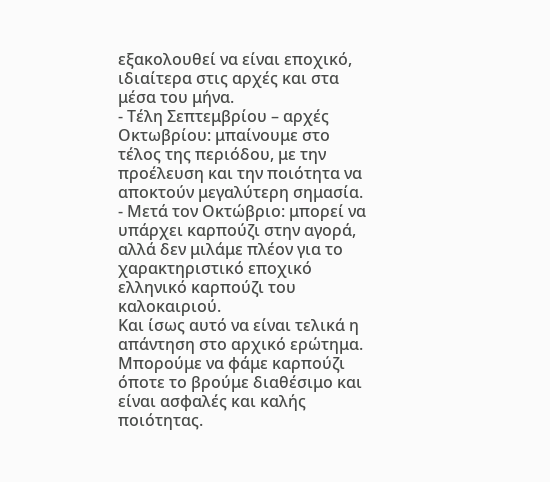εξακολουθεί να είναι εποχικό, ιδιαίτερα στις αρχές και στα μέσα του μήνα.
- Τέλη Σεπτεμβρίου – αρχές Οκτωβρίου: μπαίνουμε στο τέλος της περιόδου, με την προέλευση και την ποιότητα να αποκτούν μεγαλύτερη σημασία.
- Μετά τον Οκτώβριο: μπορεί να υπάρχει καρπούζι στην αγορά, αλλά δεν μιλάμε πλέον για το χαρακτηριστικό εποχικό ελληνικό καρπούζι του καλοκαιριού.
Και ίσως αυτό να είναι τελικά η απάντηση στο αρχικό ερώτημα. Μπορούμε να φάμε καρπούζι όποτε το βρούμε διαθέσιμο και είναι ασφαλές και καλής ποιότητας.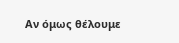Αν όμως θέλουμε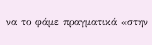να το φάμε πραγματικά «στην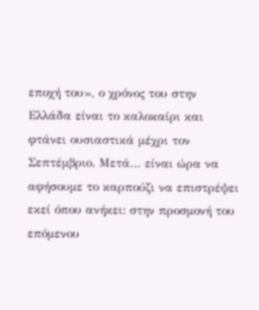εποχή του», ο χρόνος του στην Ελλάδα είναι το καλοκαίρι και φτάνει ουσιαστικά μέχρι τον Σεπτέμβριο. Μετά… είναι ώρα να αφήσουμε το καρπούζι να επιστρέψει εκεί όπου ανήκει: στην προσμονή του επόμενου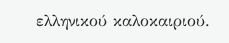ελληνικού καλοκαιριού.